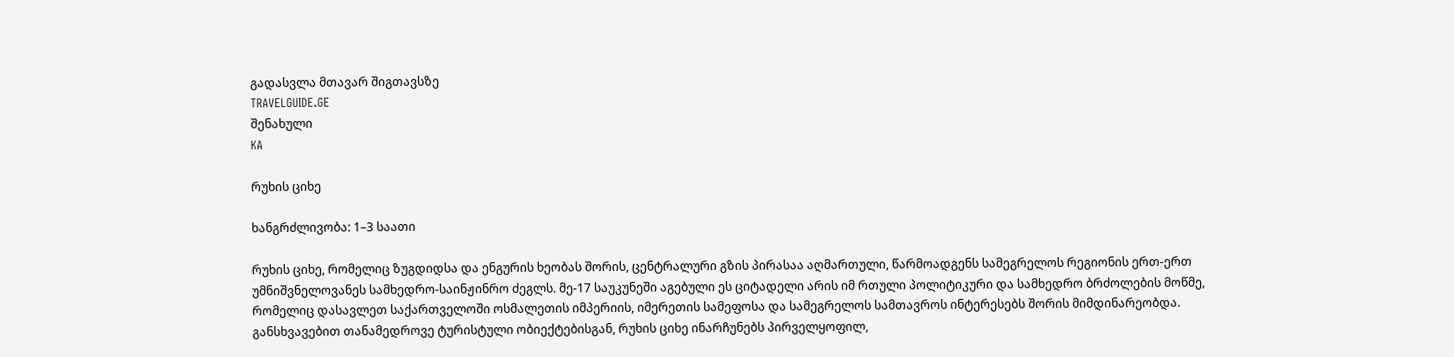გადასვლა მთავარ შიგთავსზე
TRAVELGUIDE.GE
შენახული
KA

რუხის ციხე

ხანგრძლივობა: 1–3 საათი

რუხის ციხე, რომელიც ზუგდიდსა და ენგურის ხეობას შორის, ცენტრალური გზის პირასაა აღმართული, წარმოადგენს სამეგრელოს რეგიონის ერთ-ერთ უმნიშვნელოვანეს სამხედრო-საინჟინრო ძეგლს. მე-17 საუკუნეში აგებული ეს ციტადელი არის იმ რთული პოლიტიკური და სამხედრო ბრძოლების მოწმე, რომელიც დასავლეთ საქართველოში ოსმალეთის იმპერიის, იმერეთის სამეფოსა და სამეგრელოს სამთავროს ინტერესებს შორის მიმდინარეობდა. განსხვავებით თანამედროვე ტურისტული ობიექტებისგან, რუხის ციხე ინარჩუნებს პირველყოფილ,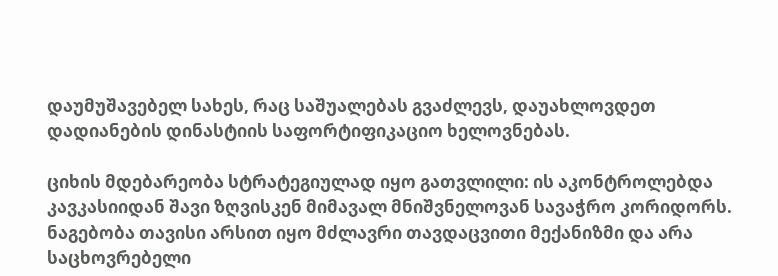დაუმუშავებელ სახეს, რაც საშუალებას გვაძლევს, დაუახლოვდეთ დადიანების დინასტიის საფორტიფიკაციო ხელოვნებას.

ციხის მდებარეობა სტრატეგიულად იყო გათვლილი: ის აკონტროლებდა კავკასიიდან შავი ზღვისკენ მიმავალ მნიშვნელოვან სავაჭრო კორიდორს. ნაგებობა თავისი არსით იყო მძლავრი თავდაცვითი მექანიზმი და არა საცხოვრებელი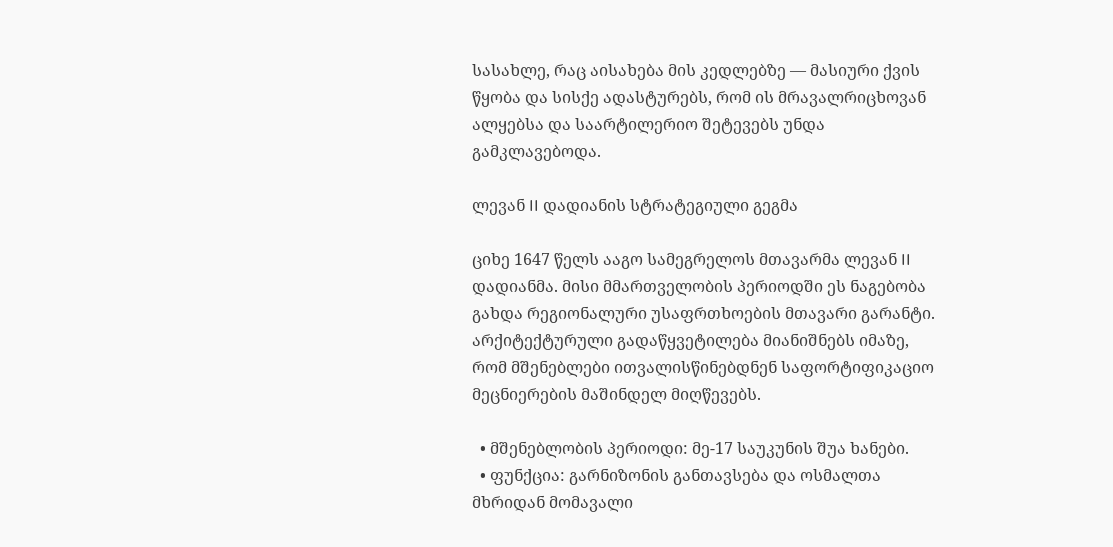სასახლე, რაც აისახება მის კედლებზე — მასიური ქვის წყობა და სისქე ადასტურებს, რომ ის მრავალრიცხოვან ალყებსა და საარტილერიო შეტევებს უნდა გამკლავებოდა.

ლევან II დადიანის სტრატეგიული გეგმა

ციხე 1647 წელს ააგო სამეგრელოს მთავარმა ლევან II დადიანმა. მისი მმართველობის პერიოდში ეს ნაგებობა გახდა რეგიონალური უსაფრთხოების მთავარი გარანტი. არქიტექტურული გადაწყვეტილება მიანიშნებს იმაზე, რომ მშენებლები ითვალისწინებდნენ საფორტიფიკაციო მეცნიერების მაშინდელ მიღწევებს.

  • მშენებლობის პერიოდი: მე-17 საუკუნის შუა ხანები.
  • ფუნქცია: გარნიზონის განთავსება და ოსმალთა მხრიდან მომავალი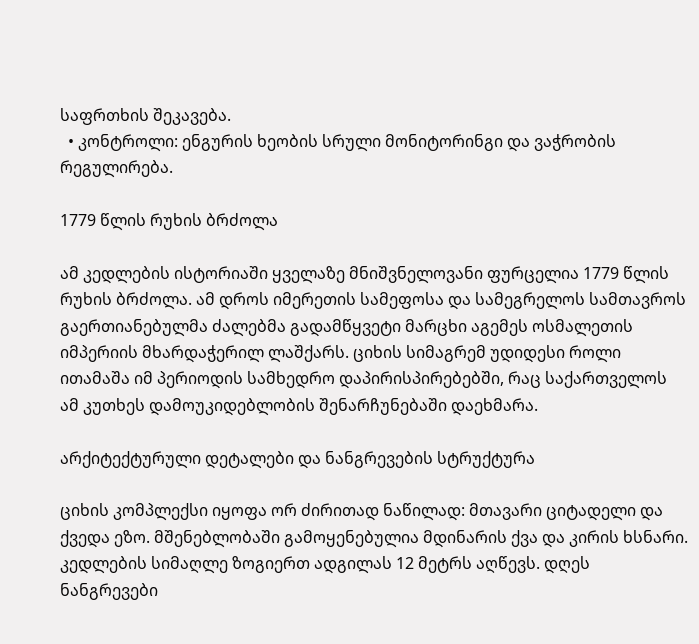საფრთხის შეკავება.
  • კონტროლი: ენგურის ხეობის სრული მონიტორინგი და ვაჭრობის რეგულირება.

1779 წლის რუხის ბრძოლა

ამ კედლების ისტორიაში ყველაზე მნიშვნელოვანი ფურცელია 1779 წლის რუხის ბრძოლა. ამ დროს იმერეთის სამეფოსა და სამეგრელოს სამთავროს გაერთიანებულმა ძალებმა გადამწყვეტი მარცხი აგემეს ოსმალეთის იმპერიის მხარდაჭერილ ლაშქარს. ციხის სიმაგრემ უდიდესი როლი ითამაშა იმ პერიოდის სამხედრო დაპირისპირებებში, რაც საქართველოს ამ კუთხეს დამოუკიდებლობის შენარჩუნებაში დაეხმარა.

არქიტექტურული დეტალები და ნანგრევების სტრუქტურა

ციხის კომპლექსი იყოფა ორ ძირითად ნაწილად: მთავარი ციტადელი და ქვედა ეზო. მშენებლობაში გამოყენებულია მდინარის ქვა და კირის ხსნარი. კედლების სიმაღლე ზოგიერთ ადგილას 12 მეტრს აღწევს. დღეს ნანგრევები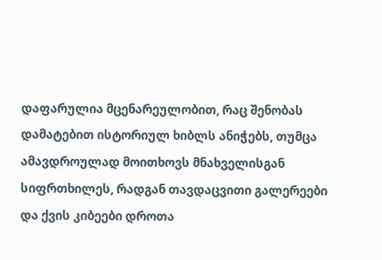დაფარულია მცენარეულობით, რაც შენობას დამატებით ისტორიულ ხიბლს ანიჭებს, თუმცა ამავდროულად მოითხოვს მნახველისგან სიფრთხილეს, რადგან თავდაცვითი გალერეები და ქვის კიბეები დროთა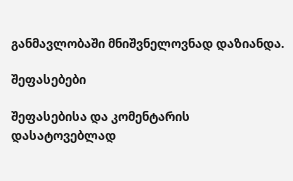განმავლობაში მნიშვნელოვნად დაზიანდა.

შეფასებები

შეფასებისა და კომენტარის დასატოვებლად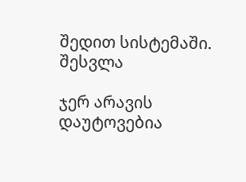შედით სისტემაში. შესვლა

ჯერ არავის დაუტოვებია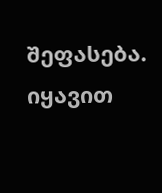შეფასება. იყავით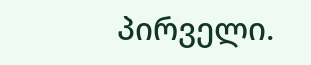პირველი.